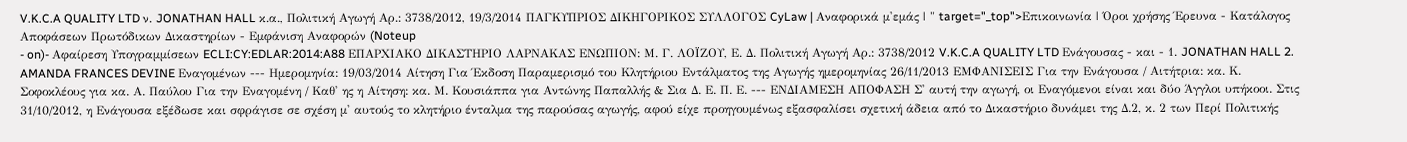V.K.C.A QUALITY LTD ν. JONATHAN HALL κ.α., Πολιτική Αγωγή Αρ.: 3738/2012, 19/3/2014 ΠΑΓΚΥΠΡΙΟΣ ΔΙΚΗΓΟΡΙΚΟΣ ΣΥΛΛΟΓΟΣ CyLaw | Αναφορικά μ'εμάς | " target="_top">Επικοινωνία | Όροι χρήσης Έρευνα - Κατάλογος Αποφάσεων Πρωτόδικων Δικαστηρίων - Εμφάνιση Αναφορών (Noteup
- on)- Αφαίρεση Υπογραμμίσεων ECLI:CY:EDLAR:2014:A88 ΕΠΑΡΧΙΑΚΟ ΔΙΚΑΣΤΗΡΙΟ ΛΑΡΝΑΚΑΣ ΕΝΩΠΙΟΝ: Μ. Γ. ΛΟΪΖΟΥ, Ε. Δ. Πολιτική Αγωγή Αρ.: 3738/2012 V.K.C.A QUALITY LTD Ενάγουσας - και - 1. JONATHAN HALL 2. AMANDA FRANCES DEVINE Εναγομένων --- Ημερομηνία: 19/03/2014 Αίτηση Για Έκδοση Παραμερισμό του Κλητήριου Εντάλματος της Αγωγής ημερομηνίας 26/11/2013 ΕΜΦΑΝΙΣΕΙΣ Για την Ενάγουσα / Αιτήτρια: κα. Κ. Σοφοκλέους για κα. Α. Παύλου Για την Εναγομένη / Καθ' ης η Αίτηση: κα. Μ. Κουσιάππα για Αντώνης Παπαλλής & Σια Δ. Ε. Π. Ε. --- ΕΝΔΙΑΜΕΣΗ ΑΠΟΦΑΣΗ Σ' αυτή την αγωγή, οι Εναγόμενοι είναι και δύο Άγγλοι υπήκοοι. Στις 31/10/2012, η Ενάγουσα εξέδωσε και σφράγισε σε σχέση μ' αυτούς το κλητήριο ένταλμα της παρούσας αγωγής, αφού είχε προηγουμένως εξασφαλίσει σχετική άδεια από το Δικαστήριο δυνάμει της Δ.2, κ. 2 των Περί Πολιτικής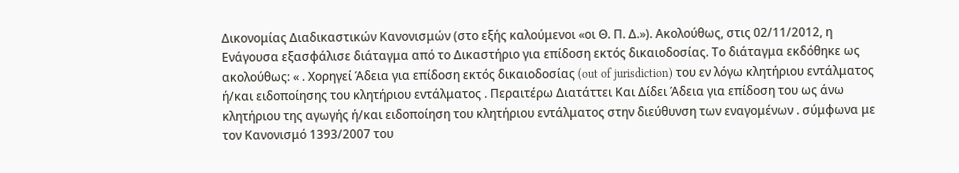Δικονομίας Διαδικαστικών Κανονισμών (στο εξής καλούμενοι «οι Θ. Π. Δ.»). Ακολούθως, στις 02/11/2012, η Ενάγουσα εξασφάλισε διάταγμα από το Δικαστήριο για επίδοση εκτός δικαιοδοσίας. Το διάταγμα εκδόθηκε ως ακολούθως: « . Χορηγεί Άδεια για επίδοση εκτός δικαιοδοσίας (out of jurisdiction) του εν λόγω κλητήριου εντάλματος ή/και ειδοποίησης του κλητήριου εντάλματος . Περαιτέρω Διατάττει Και Δίδει Άδεια για επίδοση του ως άνω κλητήριου της αγωγής ή/και ειδοποίηση του κλητήριου εντάλματος στην διεύθυνση των εναγομένων . σύμφωνα με τον Κανονισμό 1393/2007 του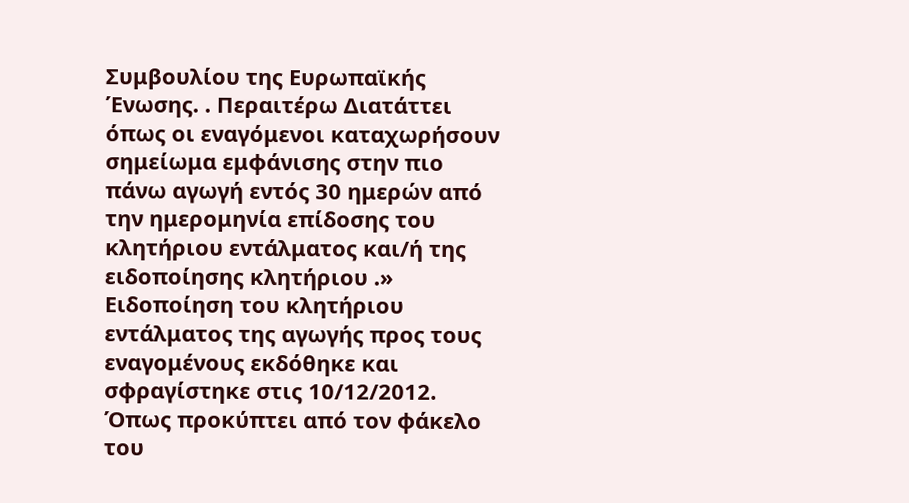Συμβουλίου της Ευρωπαϊκής Ένωσης. . Περαιτέρω Διατάττει όπως οι εναγόμενοι καταχωρήσουν σημείωμα εμφάνισης στην πιο πάνω αγωγή εντός 30 ημερών από την ημερομηνία επίδοσης του κλητήριου εντάλματος και/ή της ειδοποίησης κλητήριου .» Ειδοποίηση του κλητήριου εντάλματος της αγωγής προς τους εναγομένους εκδόθηκε και σφραγίστηκε στις 10/12/2012. Όπως προκύπτει από τον φάκελο του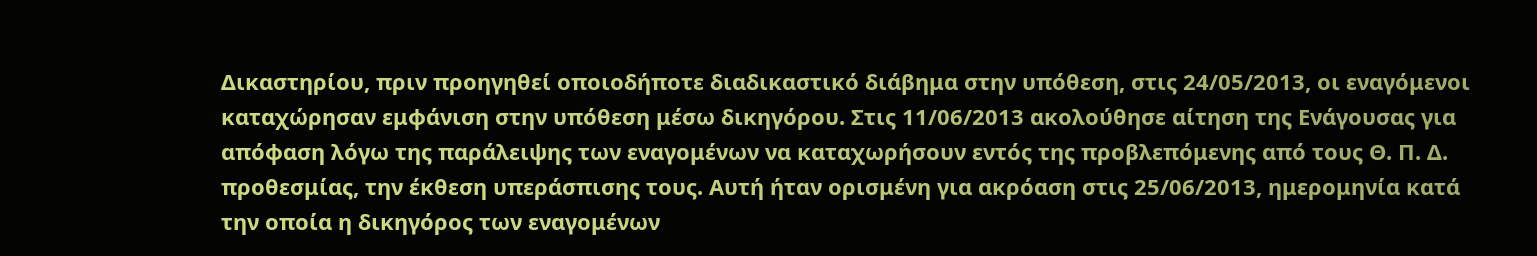Δικαστηρίου, πριν προηγηθεί οποιοδήποτε διαδικαστικό διάβημα στην υπόθεση, στις 24/05/2013, οι εναγόμενοι καταχώρησαν εμφάνιση στην υπόθεση μέσω δικηγόρου. Στις 11/06/2013 ακολούθησε αίτηση της Ενάγουσας για απόφαση λόγω της παράλειψης των εναγομένων να καταχωρήσουν εντός της προβλεπόμενης από τους Θ. Π. Δ. προθεσμίας, την έκθεση υπεράσπισης τους. Αυτή ήταν ορισμένη για ακρόαση στις 25/06/2013, ημερομηνία κατά την οποία η δικηγόρος των εναγομένων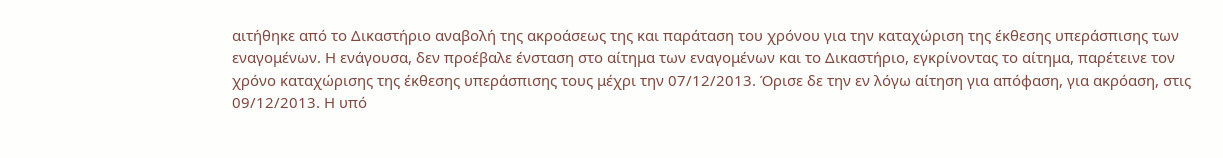αιτήθηκε από το Δικαστήριο αναβολή της ακροάσεως της και παράταση του χρόνου για την καταχώριση της έκθεσης υπεράσπισης των εναγομένων. Η ενάγουσα, δεν προέβαλε ένσταση στο αίτημα των εναγομένων και το Δικαστήριο, εγκρίνοντας το αίτημα, παρέτεινε τον χρόνο καταχώρισης της έκθεσης υπεράσπισης τους μέχρι την 07/12/2013. Όρισε δε την εν λόγω αίτηση για απόφαση, για ακρόαση, στις 09/12/2013. Η υπό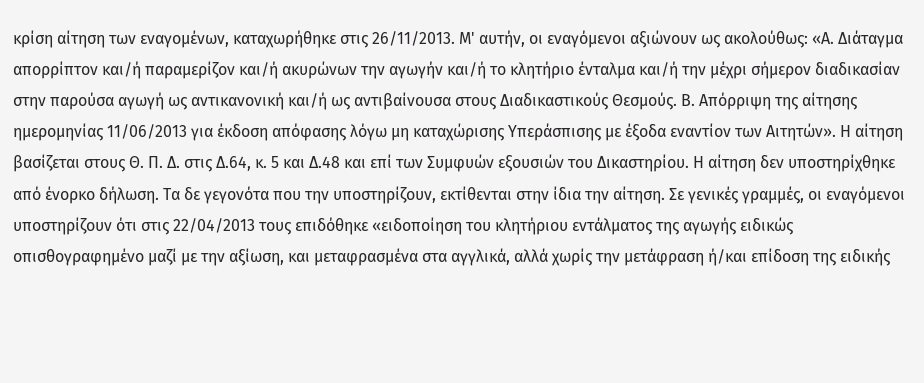κρίση αίτηση των εναγομένων, καταχωρήθηκε στις 26/11/2013. Μ' αυτήν, οι εναγόμενοι αξιώνουν ως ακολούθως: «Α. Διάταγμα απορρίπτον και/ή παραμερίζον και/ή ακυρώνων την αγωγήν και/ή το κλητήριο ένταλμα και/ή την μέχρι σήμερον διαδικασίαν στην παρούσα αγωγή ως αντικανονική και/ή ως αντιβαίνουσα στους Διαδικαστικούς Θεσμούς. Β. Απόρριψη της αίτησης ημερομηνίας 11/06/2013 για έκδοση απόφασης λόγω μη καταχώρισης Υπεράσπισης με έξοδα εναντίον των Αιτητών». Η αίτηση βασίζεται στους Θ. Π. Δ. στις Δ.64, κ. 5 και Δ.48 και επί των Συμφυών εξουσιών του Δικαστηρίου. Η αίτηση δεν υποστηρίχθηκε από ένορκο δήλωση. Τα δε γεγονότα που την υποστηρίζουν, εκτίθενται στην ίδια την αίτηση. Σε γενικές γραμμές, οι εναγόμενοι υποστηρίζουν ότι στις 22/04/2013 τους επιδόθηκε «ειδοποίηση του κλητήριου εντάλματος της αγωγής ειδικώς οπισθογραφημένο μαζί με την αξίωση, και μεταφρασμένα στα αγγλικά, αλλά χωρίς την μετάφραση ή/και επίδοση της ειδικής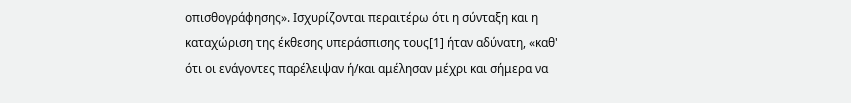οπισθογράφησης». Ισχυρίζονται περαιτέρω ότι η σύνταξη και η καταχώριση της έκθεσης υπεράσπισης τους[1] ήταν αδύνατη, «καθ' ότι οι ενάγοντες παρέλειψαν ή/και αμέλησαν μέχρι και σήμερα να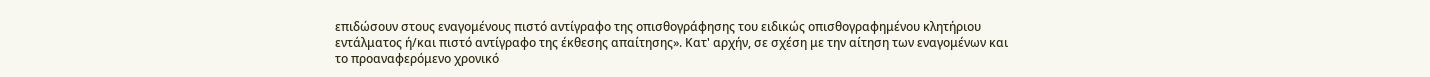επιδώσουν στους εναγομένους πιστό αντίγραφο της οπισθογράφησης του ειδικώς οπισθογραφημένου κλητήριου εντάλματος ή/και πιστό αντίγραφο της έκθεσης απαίτησης». Κατ' αρχήν, σε σχέση με την αίτηση των εναγομένων και το προαναφερόμενο χρονικό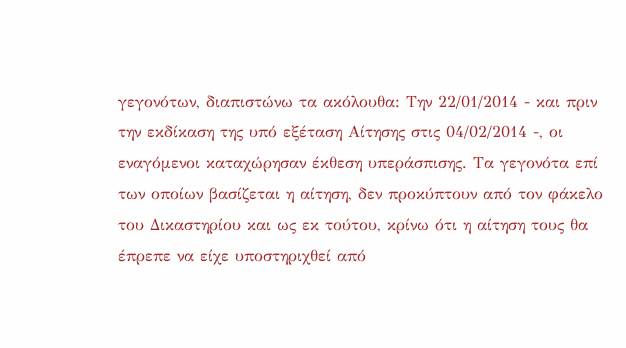γεγονότων, διαπιστώνω τα ακόλουθα: Την 22/01/2014 - και πριν την εκδίκαση της υπό εξέταση Αίτησης στις 04/02/2014 -, οι εναγόμενοι καταχώρησαν έκθεση υπεράσπισης. Τα γεγονότα επί των οποίων βασίζεται η αίτηση, δεν προκύπτουν από τον φάκελο του Δικαστηρίου και ως εκ τούτου, κρίνω ότι η αίτηση τους θα έπρεπε να είχε υποστηριχθεί από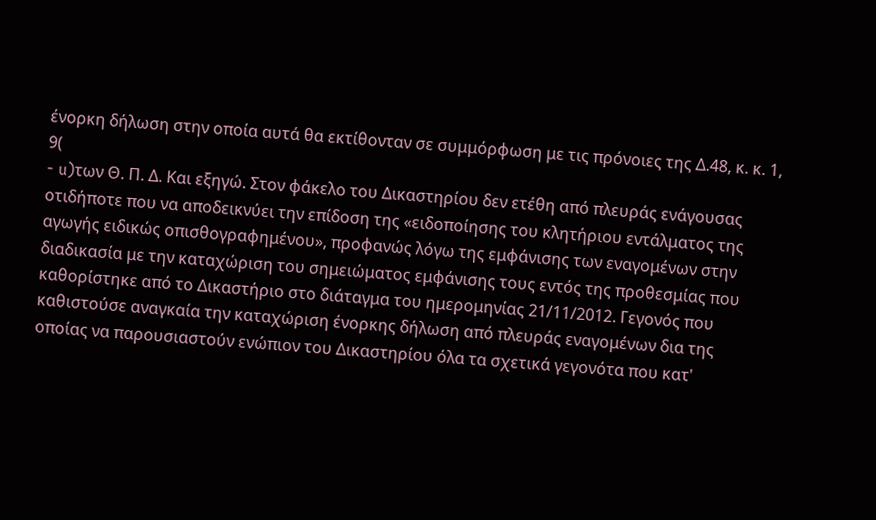ένορκη δήλωση στην οποία αυτά θα εκτίθονταν σε συμμόρφωση με τις πρόνοιες της Δ.48, κ. κ. 1, 9(
- u)των Θ. Π. Δ. Και εξηγώ. Στον φάκελο του Δικαστηρίου δεν ετέθη από πλευράς ενάγουσας οτιδήποτε που να αποδεικνύει την επίδοση της «ειδοποίησης του κλητήριου εντάλματος της αγωγής ειδικώς οπισθογραφημένου», προφανώς λόγω της εμφάνισης των εναγομένων στην διαδικασία με την καταχώριση του σημειώματος εμφάνισης τους εντός της προθεσμίας που καθορίστηκε από το Δικαστήριο στο διάταγμα του ημερομηνίας 21/11/2012. Γεγονός που καθιστούσε αναγκαία την καταχώριση ένορκης δήλωση από πλευράς εναγομένων δια της οποίας να παρουσιαστούν ενώπιον του Δικαστηρίου όλα τα σχετικά γεγονότα που κατ'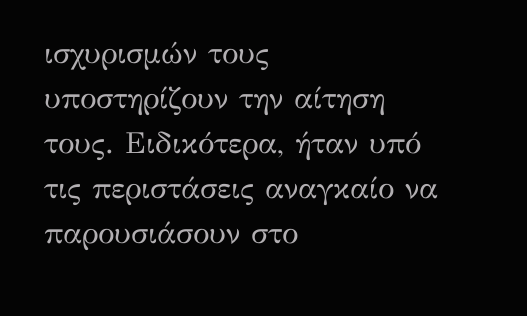ισχυρισμών τους υποστηρίζουν την αίτηση τους. Ειδικότερα, ήταν υπό τις περιστάσεις αναγκαίο να παρουσιάσουν στο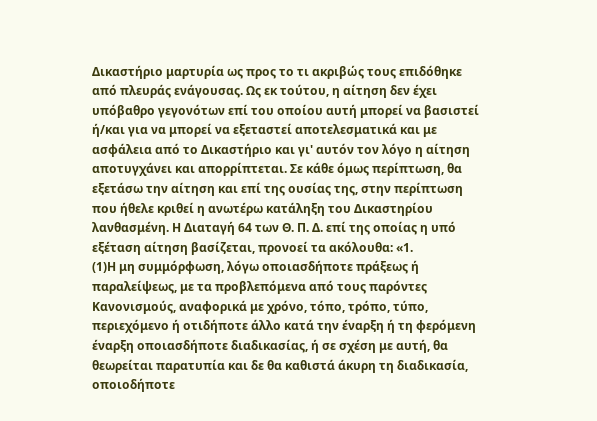Δικαστήριο μαρτυρία ως προς το τι ακριβώς τους επιδόθηκε από πλευράς ενάγουσας. Ως εκ τούτου, η αίτηση δεν έχει υπόβαθρο γεγονότων επί του οποίου αυτή μπορεί να βασιστεί ή/και για να μπορεί να εξεταστεί αποτελεσματικά και με ασφάλεια από το Δικαστήριο και γι' αυτόν τον λόγο η αίτηση αποτυγχάνει και απορρίπτεται. Σε κάθε όμως περίπτωση, θα εξετάσω την αίτηση και επί της ουσίας της, στην περίπτωση που ήθελε κριθεί η ανωτέρω κατάληξη του Δικαστηρίου λανθασμένη. H Διαταγή 64 των Θ. Π. Δ. επί της οποίας η υπό εξέταση αίτηση βασίζεται, προνοεί τα ακόλουθα: «1.
(1)H μη συμμόρφωση, λόγω οποιασδήποτε πράξεως ή παραλείψεως, με τα προβλεπόμενα από τους παρόντες Κανονισμούς, αναφορικά με χρόνο, τόπο, τρόπο, τύπο, περιεχόμενο ή οτιδήποτε άλλο κατά την έναρξη ή τη φερόμενη έναρξη οποιασδήποτε διαδικασίας, ή σε σχέση με αυτή, θα θεωρείται παρατυπία και δε θα καθιστά άκυρη τη διαδικασία, οποιοδήποτε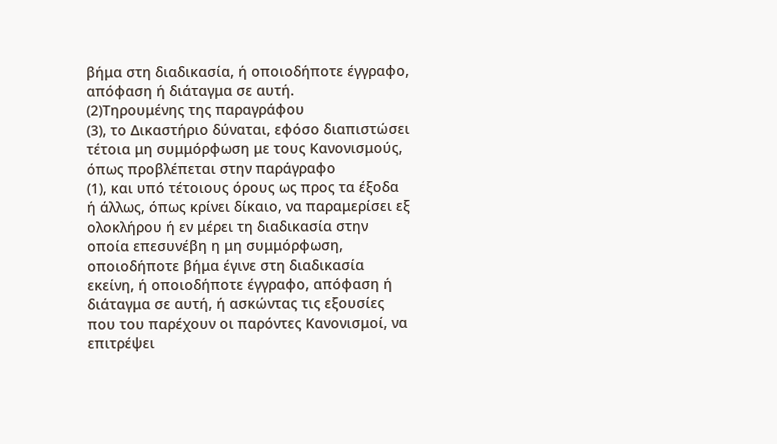βήμα στη διαδικασία, ή οποιοδήποτε έγγραφο, απόφαση ή διάταγμα σε αυτή.
(2)Τηρουμένης της παραγράφου
(3), το Δικαστήριο δύναται, εφόσο διαπιστώσει τέτοια μη συμμόρφωση με τους Κανονισμούς, όπως προβλέπεται στην παράγραφο
(1), και υπό τέτοιους όρους ως προς τα έξοδα ή άλλως, όπως κρίνει δίκαιο, να παραμερίσει εξ ολοκλήρου ή εν μέρει τη διαδικασία στην οποία επεσυνέβη η μη συμμόρφωση, οποιοδήποτε βήμα έγινε στη διαδικασία εκείνη, ή οποιοδήποτε έγγραφο, απόφαση ή διάταγμα σε αυτή, ή ασκώντας τις εξουσίες που του παρέχουν οι παρόντες Κανονισμοί, να επιτρέψει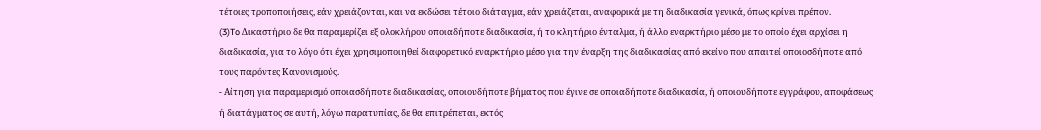τέτοιες τροποποιήσεις, εάν χρειάζονται, και να εκδώσει τέτοιο διάταγμα, εάν χρειάζεται, αναφορικά με τη διαδικασία γενικά, όπως κρίνει πρέπον.
(3)To Δικαστήριο δε θα παραμερίζει εξ ολοκλήρου οποιαδήποτε διαδικασία, ή το κλητήριο ένταλμα, ή άλλο εναρκτήριο μέσο με το οποίο έχει αρχίσει η διαδικασία, για το λόγο ότι έχει χρησιμοποιηθεί διαφορετικό εναρκτήριο μέσο για την έναρξη της διαδικασίας από εκείνο που απαιτεί οποιοσδήποτε από τους παρόντες Κανονισμούς.
- Αίτηση για παραμερισμό οποιασδήποτε διαδικασίας, οποιουδήποτε βήματος που έγινε σε οποιαδήποτε διαδικασία, ή οποιουδήποτε εγγράφου, αποφάσεως ή διατάγματος σε αυτή, λόγω παρατυπίας, δε θα επιτρέπεται, εκτός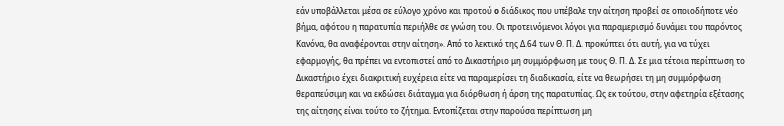εάν υποβάλλεται μέσα σε εύλογο χρόνο και προτού o διάδικος που υπέβαλε την αίτηση προβεί σε οποιοδήποτε νέο βήμα, αφότου η παρατυπία περιήλθε σε γνώση του. Οι προτεινόμενοι λόγοι για παραμερισμό δυνάμει του παρόντος Κανόνα, θα αναφέρονται στην αίτηση». Από το λεκτικό της Δ.64 των Θ. Π. Δ. προκύπτει ότι αυτή, για να τύχει εφαρμογής, θα πρέπει να εντοπιστεί από το Δικαστήριο μη συμμόρφωση με τους Θ. Π. Δ. Σε μια τέτοια περίπτωση το Δικαστήριο έχει διακριτική ευχέρεια είτε να παραμερίσει τη διαδικασία, είτε να θεωρήσει τη μη συμμόρφωση θεραπεύσιμη και να εκδώσει διάταγμα για διόρθωση ή άρση της παρατυπίας. Ως εκ τούτου, στην αφετηρία εξέτασης της αίτησης είναι τούτο το ζήτημα. Εντοπίζεται στην παρούσα περίπτωση μη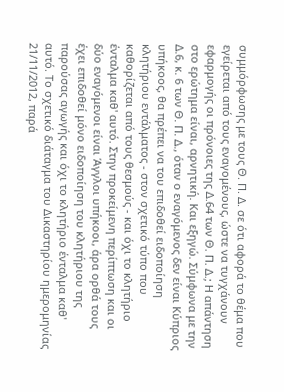συμμόρφωσης με τους Θ. Π. Δ. σε ότι αφορά το θέμα που εγείρεται από τους εναγομένους, ώστε να τυγχάνουν εφαρμογής οι πρόνοιες της Δ.64 των Θ. Π. Δ.; Η απάντηση στο ερώτημα είναι, αρνητική. Και εξηγώ. Σύμφωνα με την Δ.6, κ. 6 των Θ. Π. Δ., όταν ο εναγόμενος δεν είναι Κύπριος υπήκοος, θα πρέπει να του επιδοθεί ειδοποίηση κλητήριου εντάλματος - στον σχετικό τύπο που καθορίζεται από τους θεσμούς - και όχι το κλητήριο ένταλμα καθ' αυτό. Στην προκείμενη περίπτωση και οι δύο εναγόμενοι είναι Άγγλοι υπήκοοι, άρα ορθά τους έχει επιδοθεί μόνο ειδοποίηση του κλητήριου της παρούσας αγωγής και όχι το κλητήριο ένταλμα καθ' αυτό. Το σχετικό διάταγμα του Δικαστηρίου ημερομηνίας 21/11/2012, παρά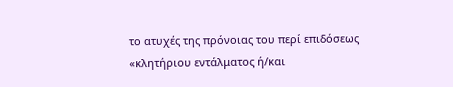το ατυχές της πρόνοιας του περί επιδόσεως «κλητήριου εντάλματος ή/και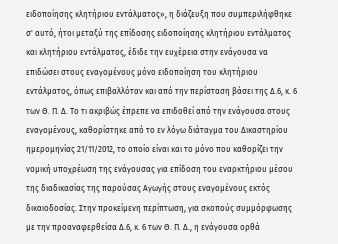ειδοποίησης κλητήριου εντάλματος», η διάζευξη που συμπεριλήφθηκε σ' αυτό, ήτοι μεταξύ της επίδοσης ειδοποίησης κλητήριου εντάλματος και κλητήριου εντάλματος, έδιδε την ευχέρεια στην ενάγουσα να επιδώσει στους εναγομένους μόνο ειδοποίηση του κλητήριου εντάλματος, όπως επιβαλλόταν και από την περίσταση βάσει της Δ.6, κ. 6 των Θ. Π. Δ. Το τι ακριβώς έπρεπε να επιδοθεί από την ενάγουσα στους εναγομένους, καθορίστηκε από το εν λόγω διάταγμα του Δικαστηρίου ημερομηνίας 21/11/2012, το οποίο είναι και το μόνο που καθορίζει την νομική υποχρέωση της ενάγουσας για επίδοση του εναρκτήριου μέσου της διαδικασίας της παρούσας Αγωγής στους εναγομένους εκτός δικαιοδοσίας. Στην προκείμενη περίπτωση, για σκοπούς συμμόρφωσης με την προαναφερθείσα Δ.6, κ. 6 των Θ. Π. Δ., η ενάγουσα ορθά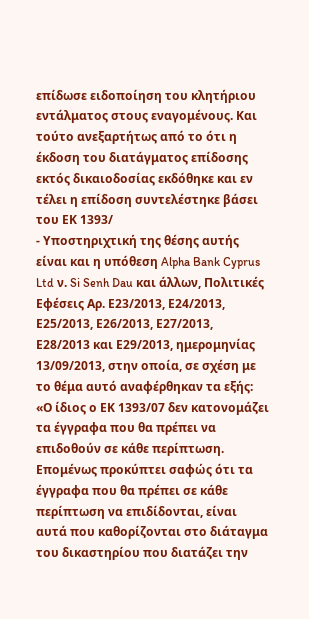επίδωσε ειδοποίηση του κλητήριου εντάλματος στους εναγομένους. Και τούτο ανεξαρτήτως από το ότι η έκδοση του διατάγματος επίδοσης εκτός δικαιοδοσίας εκδόθηκε και εν τέλει η επίδοση συντελέστηκε βάσει του ΕΚ 1393/
- Υποστηριχτική της θέσης αυτής είναι και η υπόθεση Alpha Bank Cyprus Ltd ν. Si Senh Dau και άλλων, Πολιτικές Εφέσεις Αρ. Ε23/2013, Ε24/2013, Ε25/2013, Ε26/2013, Ε27/2013, Ε28/2013 και Ε29/2013, ημερομηνίας 13/09/2013, στην οποία, σε σχέση με το θέμα αυτό αναφέρθηκαν τα εξής: «Ο ίδιος ο ΕΚ 1393/07 δεν κατονομάζει τα έγγραφα που θα πρέπει να επιδοθούν σε κάθε περίπτωση. Επομένως προκύπτει σαφώς ότι τα έγγραφα που θα πρέπει σε κάθε περίπτωση να επιδίδονται, είναι αυτά που καθορίζονται στο διάταγμα του δικαστηρίου που διατάζει την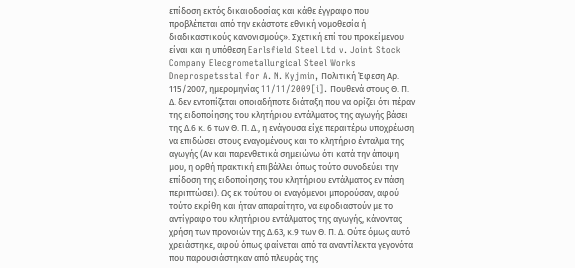επίδοση εκτός δικαιοδοσίας και κάθε έγγραφο που προβλέπεται από την εκάστοτε εθνική νομοθεσία ή διαδικαστικούς κανονισμούς». Σχετική επί του προκείμενου είναι και η υπόθεση Earlsfield Steel Ltd v. Joint Stock Company Elecgrometallurgical Steel Works Dneprospetsstal for A. N. Kyjmin, Πολιτική Έφεση Αρ. 115/2007, ημερομηνίας 11/11/2009[i]. Πουθενά στους Θ. Π. Δ. δεν εντοπίζεται οποιαδήποτε διάταξη που να ορίζει ότι πέραν της ειδοποίησης του κλητήριου εντάλματος της αγωγής βάσει της Δ.6 κ. 6 των Θ. Π. Δ., η ενάγουσα είχε περαιτέρω υποχρέωση να επιδώσει στους εναγομένους και το κλητήριο ένταλμα της αγωγής (Αν και παρενθετικά σημειώνω ότι κατά την άποψη μου, η ορθή πρακτική επιβάλλει όπως τούτο συνοδεύει την επίδοση της ειδοποίησης του κλητήριου εντάλματος εν πάση περιπτώσει). Ως εκ τούτου οι εναγόμενοι μπορούσαν, αφού τούτο εκρίθη και ήταν απαραίτητο, να εφοδιαστούν με το αντίγραφο του κλητήριου εντάλματος της αγωγής, κάνοντας χρήση των προνοιών της Δ.63, κ.9 των Θ. Π. Δ. Ούτε όμως αυτό χρειάστηκε, αφού όπως φαίνεται από τα αναντίλεκτα γεγονότα που παρουσιάστηκαν από πλευράς της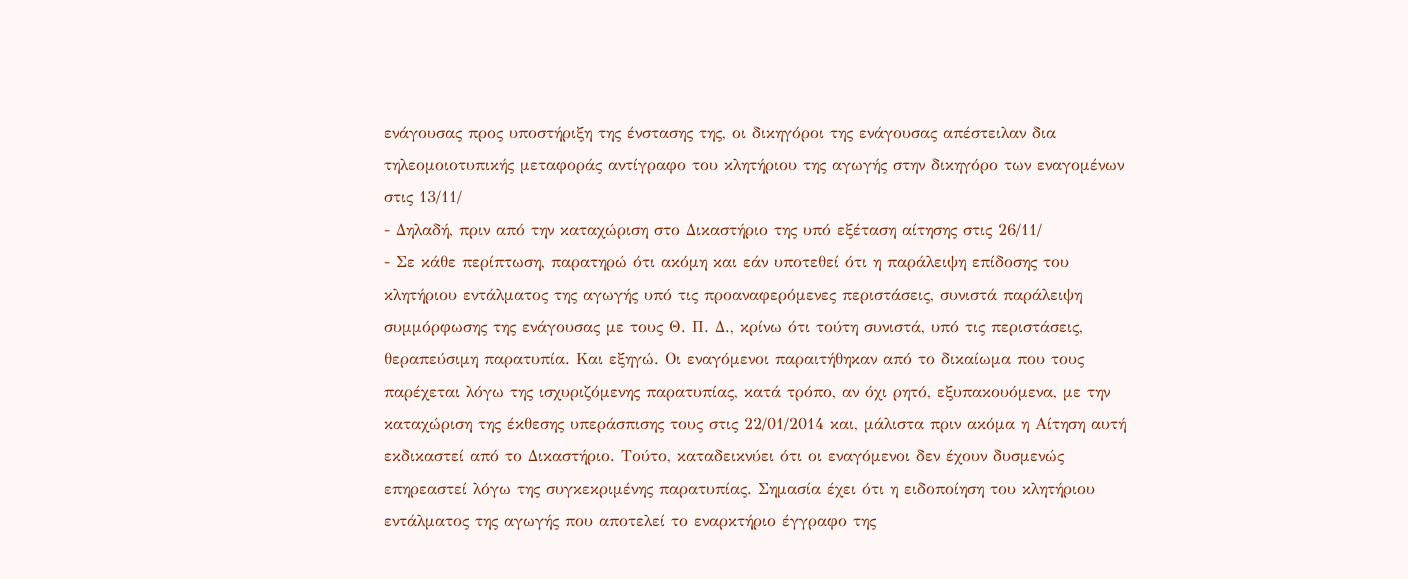ενάγουσας προς υποστήριξη της ένστασης της, οι δικηγόροι της ενάγουσας απέστειλαν δια τηλεομοιοτυπικής μεταφοράς αντίγραφο του κλητήριου της αγωγής στην δικηγόρο των εναγομένων στις 13/11/
- Δηλαδή, πριν από την καταχώριση στο Δικαστήριο της υπό εξέταση αίτησης στις 26/11/
- Σε κάθε περίπτωση, παρατηρώ ότι ακόμη και εάν υποτεθεί ότι η παράλειψη επίδοσης του κλητήριου εντάλματος της αγωγής υπό τις προαναφερόμενες περιστάσεις, συνιστά παράλειψη συμμόρφωσης της ενάγουσας με τους Θ. Π. Δ., κρίνω ότι τούτη συνιστά, υπό τις περιστάσεις, θεραπεύσιμη παρατυπία. Και εξηγώ. Οι εναγόμενοι παραιτήθηκαν από το δικαίωμα που τους παρέχεται λόγω της ισχυριζόμενης παρατυπίας, κατά τρόπο, αν όχι ρητό, εξυπακουόμενα, με την καταχώριση της έκθεσης υπεράσπισης τους στις 22/01/2014 και, μάλιστα πριν ακόμα η Αίτηση αυτή εκδικαστεί από το Δικαστήριο. Τούτο, καταδεικνύει ότι οι εναγόμενοι δεν έχουν δυσμενώς επηρεαστεί λόγω της συγκεκριμένης παρατυπίας. Σημασία έχει ότι η ειδοποίηση του κλητήριου εντάλματος της αγωγής που αποτελεί το εναρκτήριο έγγραφο της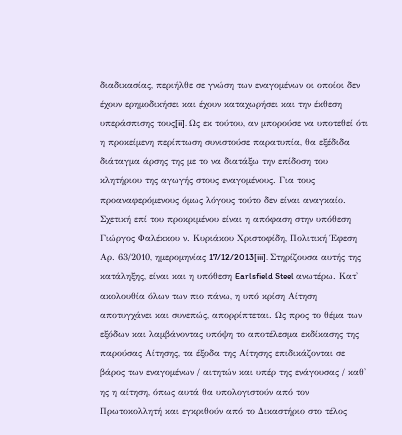διαδικασίας, περιήλθε σε γνώση των εναγομένων οι οποίοι δεν έχουν ερημοδικήσει και έχουν καταχωρήσει και την έκθεση υπεράσπισης τους[ii]. Ως εκ τούτου, αν μπορούσε να υποτεθεί ότι η προκείμενη περίπτωση συνιστούσε παρατυπία, θα εξέδιδα διάταγμα άρσης της με το να διατάξω την επίδοση του κλητήριου της αγωγής στους εναγομένους. Για τους προαναφερόμενους όμως λόγους τούτο δεν είναι αναγκαίο. Σχετική επί του προκριμένου είναι η απόφαση στην υπόθεση Γιώργος Φαλέκκου ν. Κυριάκου Χριστοφίδη, Πολιτική Έφεση Αρ. 63/2010, ημερομηνίας 17/12/2013[iii]. Στηρίζουσα αυτής της κατάληξης, είναι και η υπόθεση Earlsfield Steel ανωτέρω. Κατ' ακολουθία όλων των πιο πάνω, η υπό κρίση Αίτηση αποτυγχάνει και συνεπώς, απορρίπτεται. Ως προς το θέμα των εξόδων και λαμβάνοντας υπόψη το αποτέλεσμα εκδίκασης της παρούσας Αίτησης, τα έξοδα της Αίτησης επιδικάζονται σε βάρος των εναγομένων / αιτητών και υπέρ της ενάγουσας / καθ' ης η αίτηση, όπως αυτά θα υπολογιστούν από τον Πρωτοκολλητή και εγκριθούν από το Δικαστήριο στο τέλος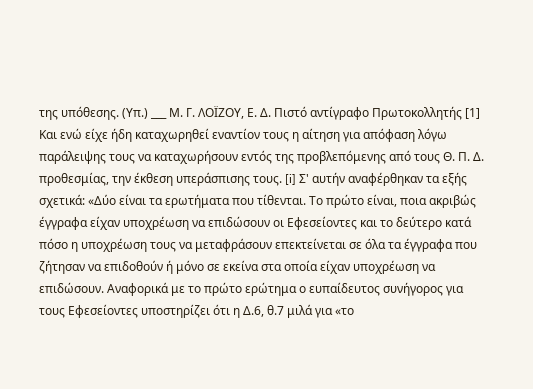της υπόθεσης. (Υπ.) ___ Μ. Γ. ΛΟΪΖΟΥ, Ε. Δ. Πιστό αντίγραφο Πρωτοκολλητής [1] Και ενώ είχε ήδη καταχωρηθεί εναντίον τους η αίτηση για απόφαση λόγω παράλειψης τους να καταχωρήσουν εντός της προβλεπόμενης από τους Θ. Π. Δ. προθεσμίας, την έκθεση υπεράσπισης τους. [i] Σ' αυτήν αναφέρθηκαν τα εξής σχετικά: «Δύο είναι τα ερωτήματα που τίθενται. Το πρώτο είναι, ποια ακριβώς έγγραφα είχαν υποχρέωση να επιδώσουν οι Εφεσείοντες και το δεύτερο κατά πόσο η υποχρέωση τους να μεταφράσουν επεκτείνεται σε όλα τα έγγραφα που ζήτησαν να επιδοθούν ή μόνο σε εκείνα στα οποία είχαν υποχρέωση να επιδώσουν. Αναφορικά με το πρώτο ερώτημα ο ευπαίδευτος συνήγορος για τους Εφεσείοντες υποστηρίζει ότι η Δ.6, θ.7 μιλά για «το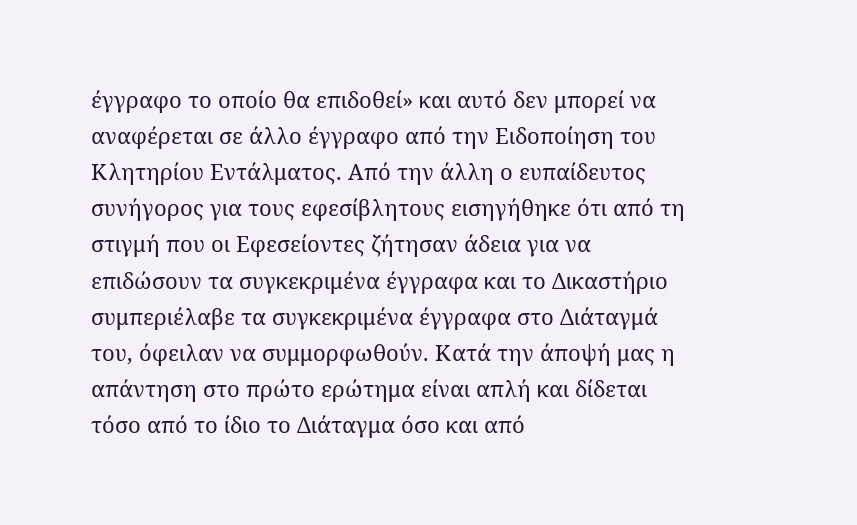έγγραφο το οποίο θα επιδοθεί» και αυτό δεν μπορεί να αναφέρεται σε άλλο έγγραφο από την Ειδοποίηση του Κλητηρίου Εντάλματος. Από την άλλη ο ευπαίδευτος συνήγορος για τους εφεσίβλητους εισηγήθηκε ότι από τη στιγμή που οι Εφεσείοντες ζήτησαν άδεια για να επιδώσουν τα συγκεκριμένα έγγραφα και το Δικαστήριο συμπεριέλαβε τα συγκεκριμένα έγγραφα στο Διάταγμά του, όφειλαν να συμμορφωθούν. Κατά την άποψή μας η απάντηση στο πρώτο ερώτημα είναι απλή και δίδεται τόσο από το ίδιο το Διάταγμα όσο και από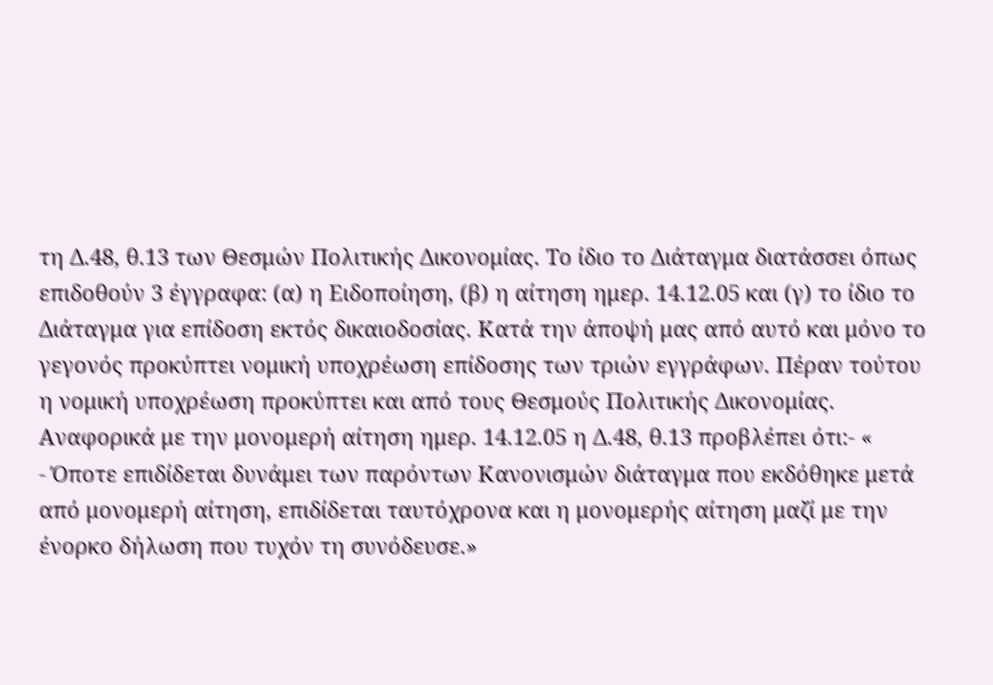τη Δ.48, θ.13 των Θεσμών Πολιτικής Δικονομίας. Το ίδιο το Διάταγμα διατάσσει όπως επιδοθούν 3 έγγραφα: (α) η Ειδοποίηση, (β) η αίτηση ημερ. 14.12.05 και (γ) το ίδιο το Διάταγμα για επίδοση εκτός δικαιοδοσίας. Κατά την άποψή μας από αυτό και μόνο το γεγονός προκύπτει νομική υποχρέωση επίδοσης των τριών εγγράφων. Πέραν τούτου η νομική υποχρέωση προκύπτει και από τους Θεσμούς Πολιτικής Δικονομίας. Αναφορικά με την μονομερή αίτηση ημερ. 14.12.05 η Δ.48, θ.13 προβλέπει ότι:- «
- Όποτε επιδίδεται δυνάμει των παρόντων Κανονισμών διάταγμα που εκδόθηκε μετά από μονομερή αίτηση, επιδίδεται ταυτόχρονα και η μονομερής αίτηση μαζί με την ένορκο δήλωση που τυχόν τη συνόδευσε.»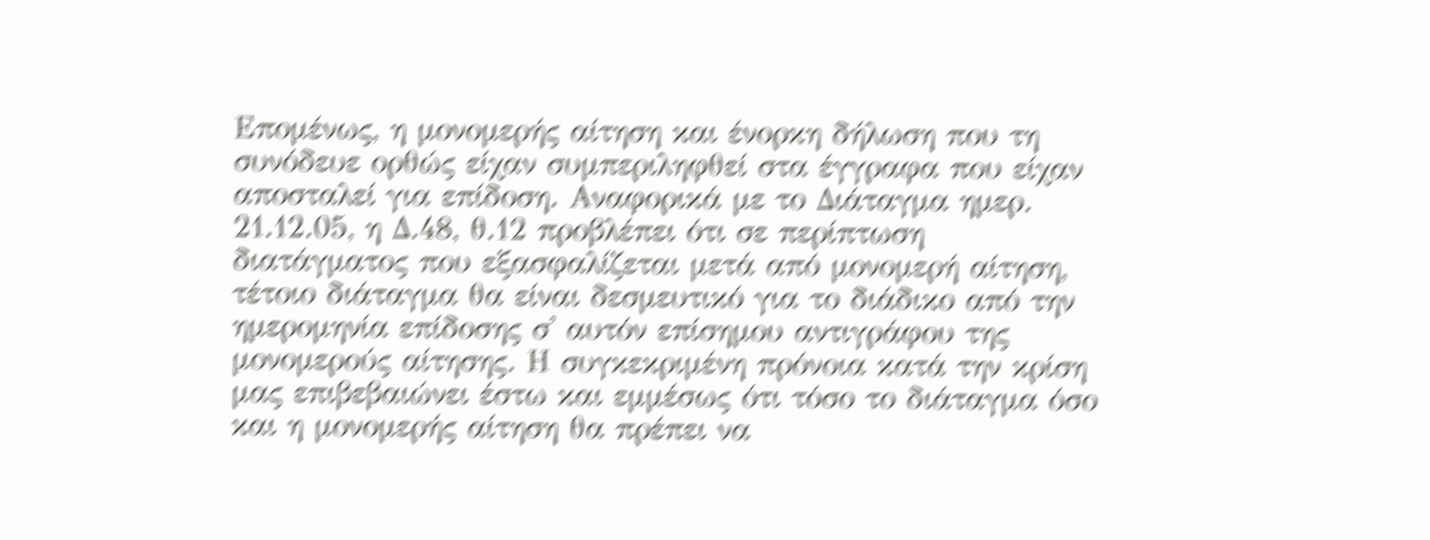Επομένως, η μονομερής αίτηση και ένορκη δήλωση που τη συνόδευε ορθώς είχαν συμπεριληφθεί στα έγγραφα που είχαν αποσταλεί για επίδοση. Αναφορικά με το Διάταγμα ημερ. 21.12.05, η Δ.48, θ.12 προβλέπει ότι σε περίπτωση διατάγματος που εξασφαλίζεται μετά από μονομερή αίτηση, τέτοιο διάταγμα θα είναι δεσμευτικό για το διάδικο από την ημερομηνία επίδοσης σ' αυτόν επίσημου αντιγράφου της μονομερούς αίτησης. Η συγκεκριμένη πρόνοια κατά την κρίση μας επιβεβαιώνει έστω και εμμέσως ότι τόσο το διάταγμα όσο και η μονομερής αίτηση θα πρέπει να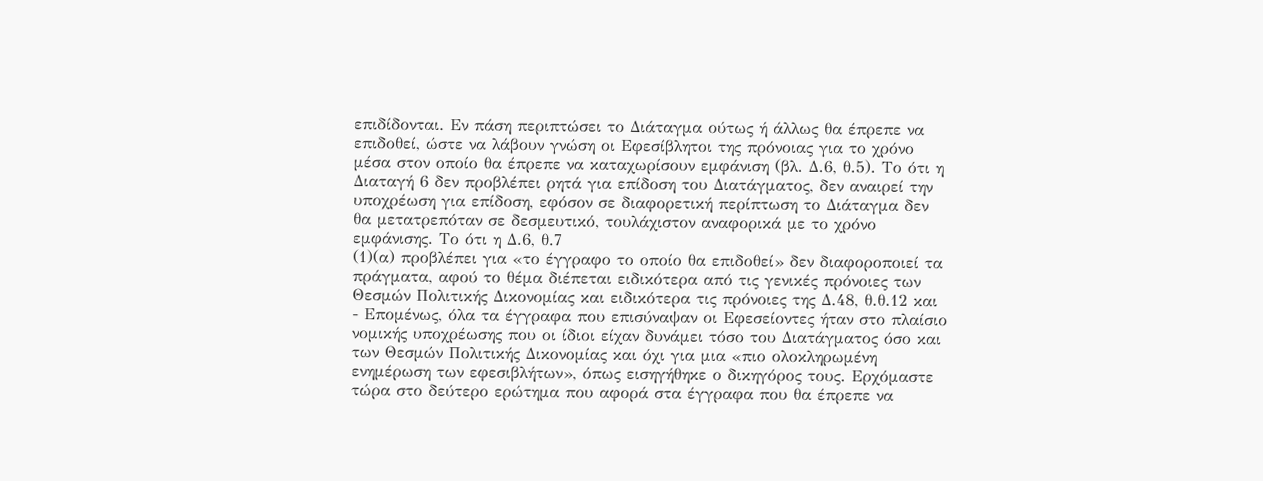επιδίδονται. Εν πάση περιπτώσει το Διάταγμα ούτως ή άλλως θα έπρεπε να επιδοθεί, ώστε να λάβουν γνώση οι Εφεσίβλητοι της πρόνοιας για το χρόνο μέσα στον οποίο θα έπρεπε να καταχωρίσουν εμφάνιση (βλ. Δ.6, θ.5). Το ότι η Διαταγή 6 δεν προβλέπει ρητά για επίδοση του Διατάγματος, δεν αναιρεί την υποχρέωση για επίδοση, εφόσον σε διαφορετική περίπτωση το Διάταγμα δεν θα μετατρεπόταν σε δεσμευτικό, τουλάχιστον αναφορικά με το χρόνο εμφάνισης. Το ότι η Δ.6, θ.7
(1)(α) προβλέπει για «το έγγραφο το οποίο θα επιδοθεί» δεν διαφοροποιεί τα πράγματα, αφού το θέμα διέπεται ειδικότερα από τις γενικές πρόνοιες των Θεσμών Πολιτικής Δικονομίας και ειδικότερα τις πρόνοιες της Δ.48, θ.θ.12 και
- Επομένως, όλα τα έγγραφα που επισύναψαν οι Εφεσείοντες ήταν στο πλαίσιο νομικής υποχρέωσης που οι ίδιοι είχαν δυνάμει τόσο του Διατάγματος όσο και των Θεσμών Πολιτικής Δικονομίας και όχι για μια «πιο ολοκληρωμένη ενημέρωση των εφεσιβλήτων», όπως εισηγήθηκε ο δικηγόρος τους. Ερχόμαστε τώρα στο δεύτερο ερώτημα που αφορά στα έγγραφα που θα έπρεπε να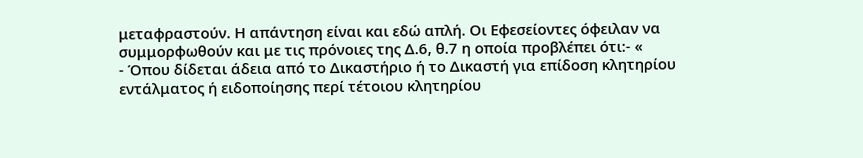μεταφραστούν. Η απάντηση είναι και εδώ απλή. Οι Εφεσείοντες όφειλαν να συμμορφωθούν και με τις πρόνοιες της Δ.6, θ.7 η οποία προβλέπει ότι:- «
- Όπου δίδεται άδεια από το Δικαστήριο ή το Δικαστή για επίδοση κλητηρίου εντάλματος ή ειδοποίησης περί τέτοιου κλητηρίου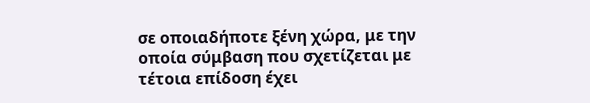σε οποιαδήποτε ξένη χώρα, με την οποία σύμβαση που σχετίζεται με τέτοια επίδοση έχει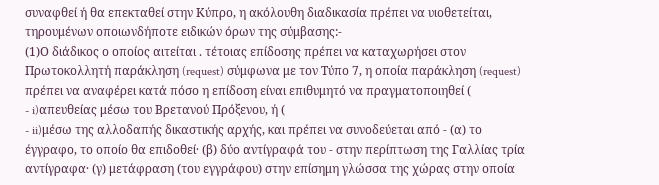συναφθεί ή θα επεκταθεί στην Κύπρο, η ακόλουθη διαδικασία πρέπει να υιοθετείται, τηρουμένων οποιωνδήποτε ειδικών όρων της σύμβασης:-
(1)Ο διάδικος ο οποίος αιτείται . τέτοιας επίδοσης πρέπει να καταχωρήσει στον Πρωτοκολλητή παράκληση (request) σύμφωνα με τον Τύπο 7, η οποία παράκληση (request) πρέπει να αναφέρει κατά πόσο η επίδοση είναι επιθυμητό να πραγματοποιηθεί (
- i)απευθείας μέσω του Βρετανού Πρόξενου, ή (
- ii)μέσω της αλλοδαπής δικαστικής αρχής, και πρέπει να συνοδεύεται από - (α) το έγγραφο, το οποίο θα επιδοθεί· (β) δύο αντίγραφά του - στην περίπτωση της Γαλλίας τρία αντίγραφα· (γ) μετάφραση (του εγγράφου) στην επίσημη γλώσσα της χώρας στην οποία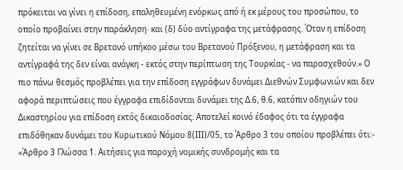πρόκειται να γίνει η επίδοση, επαληθευμένη ενόρκως από ή εκ μέρους του προσώπου, το οποίο προβαίνει στην παράκληση· και (δ) δύο αντίγραφα της μετάφρασης. Όταν η επίδοση ζητείται να γίνει σε Βρετανό υπήκοο μέσω του Βρετανού Πρόξενου, η μετάφραση και τα αντίγραφά της δεν είναι ανάγκη - εκτός στην περίπτωση της Τουρκίας - να παρασχεθούν.» Ο πιο πάνω θεσμός προβλέπει για την επίδοση εγγράφων δυνάμει Διεθνών Συμφωνιών και δεν αφορά περιπτώσεις που έγγραφα επιδίδονται δυνάμει της Δ.6, θ.6, κατόπιν οδηγιών του Δικαστηρίου για επίδοση εκτός δικαιοδοσίας. Αποτελεί κοινό έδαφος ότι τα έγγραφα επιδόθηκαν δυνάμει του Κυρωτικού Νόμου 8(ΙΙΙ)/05, το Άρθρο 3 του οποίου προβλέπει ότι:- «Άρθρο 3 Γλώσσα 1. Αιτήσεις για παροχή νομικής συνδρομής και τα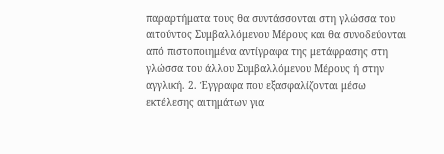παραρτήματα τους θα συντάσσονται στη γλώσσα του αιτούντος Συμβαλλόμενου Μέρους και θα συνοδεύονται από πιστοποιημένα αντίγραφα της μετάφρασης στη γλώσσα του άλλου Συμβαλλόμενου Μέρους ή στην αγγλική. 2. Έγγραφα που εξασφαλίζονται μέσω εκτέλεσης αιτημάτων για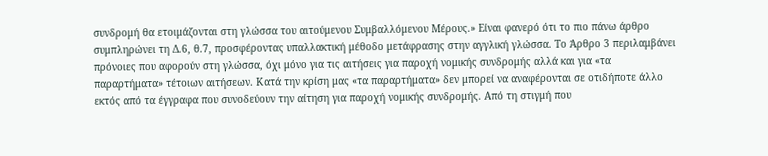συνδρομή θα ετοιμάζονται στη γλώσσα του αιτούμενου Συμβαλλόμενου Μέρους.» Είναι φανερό ότι το πιο πάνω άρθρο συμπληρώνει τη Δ.6, θ.7, προσφέροντας υπαλλακτική μέθοδο μετάφρασης στην αγγλική γλώσσα. Το Άρθρο 3 περιλαμβάνει πρόνοιες που αφορούν στη γλώσσα, όχι μόνο για τις αιτήσεις για παροχή νομικής συνδρομής αλλά και για «τα παραρτήματα» τέτοιων αιτήσεων. Κατά την κρίση μας «τα παραρτήματα» δεν μπορεί να αναφέρονται σε οτιδήποτε άλλο εκτός από τα έγγραφα που συνοδεύουν την αίτηση για παροχή νομικής συνδρομής. Από τη στιγμή που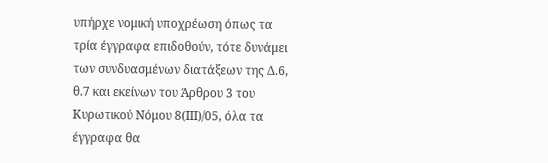υπήρχε νομική υποχρέωση όπως τα τρία έγγραφα επιδοθούν, τότε δυνάμει των συνδυασμένων διατάξεων της Δ.6, θ.7 και εκείνων του Άρθρου 3 του Κυρωτικού Νόμου 8(ΙΙΙ)/05, όλα τα έγγραφα θα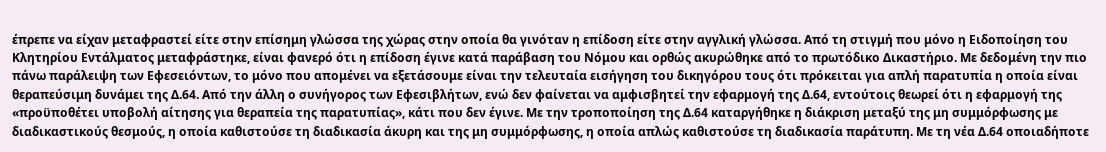έπρεπε να είχαν μεταφραστεί είτε στην επίσημη γλώσσα της χώρας στην οποία θα γινόταν η επίδοση είτε στην αγγλική γλώσσα. Από τη στιγμή που μόνο η Ειδοποίηση του Κλητηρίου Εντάλματος μεταφράστηκε, είναι φανερό ότι η επίδοση έγινε κατά παράβαση του Νόμου και ορθώς ακυρώθηκε από το πρωτόδικο Δικαστήριο. Με δεδομένη την πιο πάνω παράλειψη των Εφεσειόντων, το μόνο που απομένει να εξετάσουμε είναι την τελευταία εισήγηση του δικηγόρου τους ότι πρόκειται για απλή παρατυπία η οποία είναι θεραπεύσιμη δυνάμει της Δ.64. Από την άλλη ο συνήγορος των Εφεσιβλήτων, ενώ δεν φαίνεται να αμφισβητεί την εφαρμογή της Δ.64, εντούτοις θεωρεί ότι η εφαρμογή της «προϋποθέτει υποβολή αίτησης για θεραπεία της παρατυπίας», κάτι που δεν έγινε. Με την τροποποίηση της Δ.64 καταργήθηκε η διάκριση μεταξύ της μη συμμόρφωσης με διαδικαστικούς θεσμούς, η οποία καθιστούσε τη διαδικασία άκυρη και της μη συμμόρφωσης, η οποία απλώς καθιστούσε τη διαδικασία παράτυπη. Με τη νέα Δ.64 οποιαδήποτε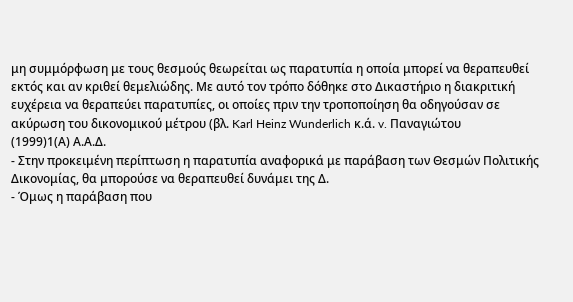μη συμμόρφωση με τους θεσμούς θεωρείται ως παρατυπία η οποία μπορεί να θεραπευθεί εκτός και αν κριθεί θεμελιώδης. Με αυτό τον τρόπο δόθηκε στο Δικαστήριο η διακριτική ευχέρεια να θεραπεύει παρατυπίες, οι οποίες πριν την τροποποίηση θα οδηγούσαν σε ακύρωση του δικονομικού μέτρου (βλ. Karl Heinz Wunderlich κ.ά. v. Παναγιώτου
(1999)1(Α) Α.Α.Δ.
- Στην προκειμένη περίπτωση η παρατυπία αναφορικά με παράβαση των Θεσμών Πολιτικής Δικονομίας, θα μπορούσε να θεραπευθεί δυνάμει της Δ.
- Όμως η παράβαση που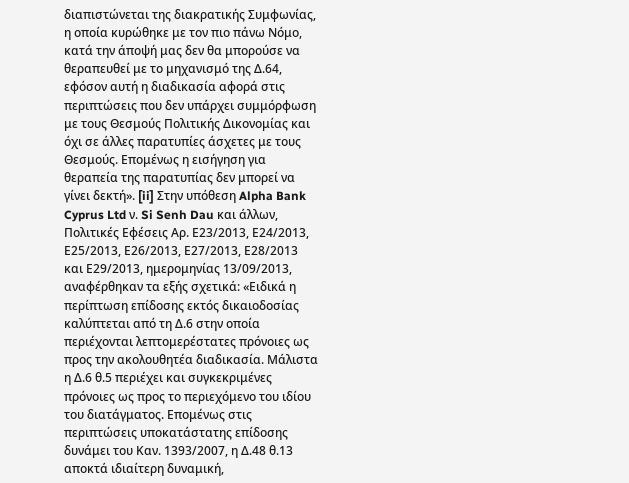διαπιστώνεται της διακρατικής Συμφωνίας, η οποία κυρώθηκε με τον πιο πάνω Νόμο, κατά την άποψή μας δεν θα μπορούσε να θεραπευθεί με το μηχανισμό της Δ.64, εφόσον αυτή η διαδικασία αφορά στις περιπτώσεις που δεν υπάρχει συμμόρφωση με τους Θεσμούς Πολιτικής Δικονομίας και όχι σε άλλες παρατυπίες άσχετες με τους Θεσμούς. Επομένως η εισήγηση για θεραπεία της παρατυπίας δεν μπορεί να γίνει δεκτή». [ii] Στην υπόθεση Alpha Bank Cyprus Ltd ν. Si Senh Dau και άλλων, Πολιτικές Εφέσεις Αρ. Ε23/2013, Ε24/2013, Ε25/2013, Ε26/2013, Ε27/2013, Ε28/2013 και Ε29/2013, ημερομηνίας 13/09/2013, αναφέρθηκαν τα εξής σχετικά: «Ειδικά η περίπτωση επίδοσης εκτός δικαιοδοσίας καλύπτεται από τη Δ.6 στην οποία περιέχονται λεπτομερέστατες πρόνοιες ως προς την ακολουθητέα διαδικασία. Μάλιστα η Δ.6 θ.5 περιέχει και συγκεκριμένες πρόνοιες ως προς το περιεχόμενο του ιδίου του διατάγματος. Επομένως στις περιπτώσεις υποκατάστατης επίδοσης δυνάμει του Καν. 1393/2007, η Δ.48 θ.13 αποκτά ιδιαίτερη δυναμική,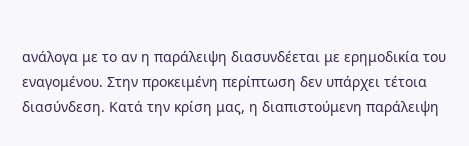ανάλογα με το αν η παράλειψη διασυνδέεται με ερημοδικία του εναγομένου. Στην προκειμένη περίπτωση δεν υπάρχει τέτοια διασύνδεση. Κατά την κρίση μας, η διαπιστούμενη παράλειψη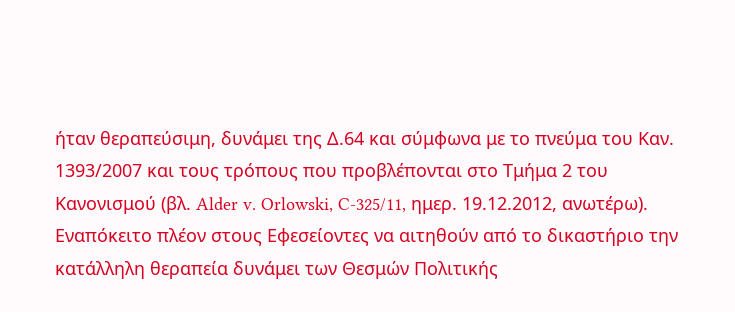ήταν θεραπεύσιμη, δυνάμει της Δ.64 και σύμφωνα με το πνεύμα του Καν. 1393/2007 και τους τρόπους που προβλέπονται στο Τμήμα 2 του Κανονισμού (βλ. Alder v. Orlowski, C-325/11, ημερ. 19.12.2012, ανωτέρω). Εναπόκειτο πλέον στους Εφεσείοντες να αιτηθούν από το δικαστήριο την κατάλληλη θεραπεία δυνάμει των Θεσμών Πολιτικής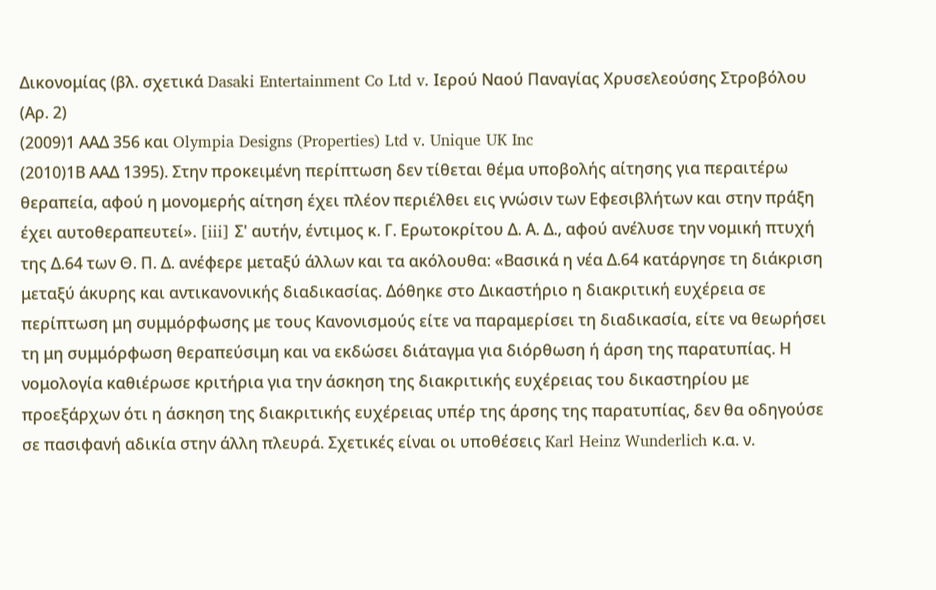Δικονομίας (βλ. σχετικά Dasaki Entertainment Co Ltd v. Ιερού Ναού Παναγίας Χρυσελεούσης Στροβόλου (Αρ. 2)
(2009)1 ΑΑΔ 356 και Olympia Designs (Properties) Ltd v. Unique UK Inc
(2010)1Β AAΔ 1395). Στην προκειμένη περίπτωση δεν τίθεται θέμα υποβολής αίτησης για περαιτέρω θεραπεία, αφού η μονομερής αίτηση έχει πλέον περιέλθει εις γνώσιν των Εφεσιβλήτων και στην πράξη έχει αυτοθεραπευτεί». [iii] Σ' αυτήν, έντιμος κ. Γ. Ερωτοκρίτου Δ. Α. Δ., αφού ανέλυσε την νομική πτυχή της Δ.64 των Θ. Π. Δ. ανέφερε μεταξύ άλλων και τα ακόλουθα: «Βασικά η νέα Δ.64 κατάργησε τη διάκριση μεταξύ άκυρης και αντικανονικής διαδικασίας. Δόθηκε στο Δικαστήριο η διακριτική ευχέρεια σε περίπτωση μη συμμόρφωσης με τους Κανονισμούς είτε να παραμερίσει τη διαδικασία, είτε να θεωρήσει τη μη συμμόρφωση θεραπεύσιμη και να εκδώσει διάταγμα για διόρθωση ή άρση της παρατυπίας. Η νομολογία καθιέρωσε κριτήρια για την άσκηση της διακριτικής ευχέρειας του δικαστηρίου με προεξάρχων ότι η άσκηση της διακριτικής ευχέρειας υπέρ της άρσης της παρατυπίας, δεν θα οδηγούσε σε πασιφανή αδικία στην άλλη πλευρά. Σχετικές είναι οι υποθέσεις Karl Heinz Wunderlich κ.α. ν.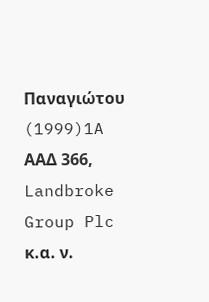Παναγιώτου
(1999)1A ΑΑΔ 366, Landbroke Group Plc κ.α. ν.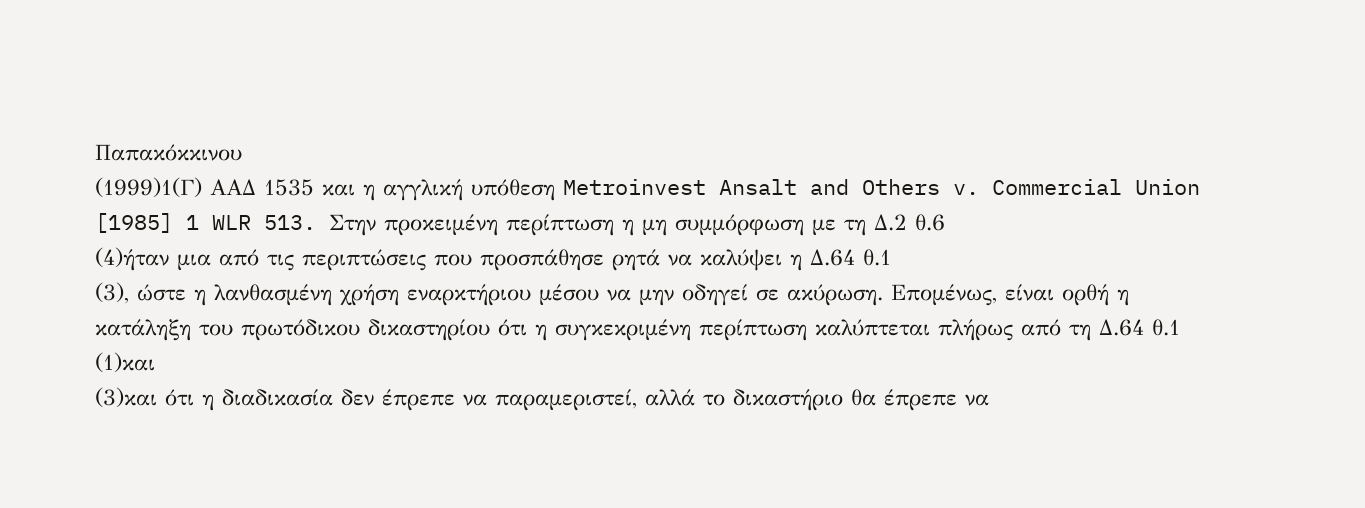Παπακόκκινου
(1999)1(Γ) ΑΑΔ 1535 και η αγγλική υπόθεση Metroinvest Ansalt and Others v. Commercial Union [1985] 1 WLR 513. Στην προκειμένη περίπτωση η μη συμμόρφωση με τη Δ.2 θ.6
(4)ήταν μια από τις περιπτώσεις που προσπάθησε ρητά να καλύψει η Δ.64 θ.1
(3), ώστε η λανθασμένη χρήση εναρκτήριου μέσου να μην οδηγεί σε ακύρωση. Επομένως, είναι ορθή η κατάληξη του πρωτόδικου δικαστηρίου ότι η συγκεκριμένη περίπτωση καλύπτεται πλήρως από τη Δ.64 θ.1
(1)και
(3)και ότι η διαδικασία δεν έπρεπε να παραμεριστεί, αλλά το δικαστήριο θα έπρεπε να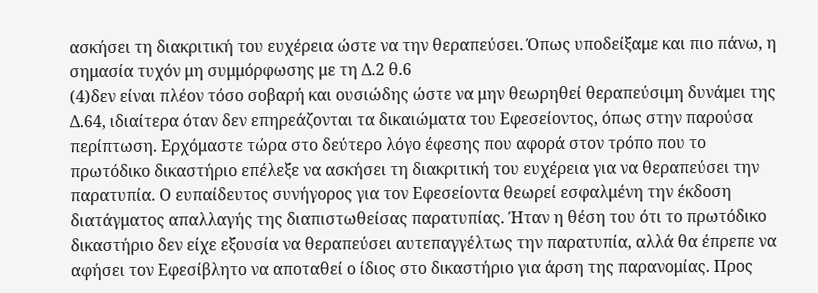ασκήσει τη διακριτική του ευχέρεια ώστε να την θεραπεύσει. Όπως υποδείξαμε και πιο πάνω, η σημασία τυχόν μη συμμόρφωσης με τη Δ.2 θ.6
(4)δεν είναι πλέον τόσο σοβαρή και ουσιώδης ώστε να μην θεωρηθεί θεραπεύσιμη δυνάμει της Δ.64, ιδιαίτερα όταν δεν επηρεάζονται τα δικαιώματα του Εφεσείοντος, όπως στην παρούσα περίπτωση. Ερχόμαστε τώρα στο δεύτερο λόγο έφεσης που αφορά στον τρόπο που το πρωτόδικο δικαστήριο επέλεξε να ασκήσει τη διακριτική του ευχέρεια για να θεραπεύσει την παρατυπία. Ο ευπαίδευτος συνήγορος για τον Εφεσείοντα θεωρεί εσφαλμένη την έκδοση διατάγματος απαλλαγής της διαπιστωθείσας παρατυπίας. Ήταν η θέση του ότι το πρωτόδικο δικαστήριο δεν είχε εξουσία να θεραπεύσει αυτεπαγγέλτως την παρατυπία, αλλά θα έπρεπε να αφήσει τον Εφεσίβλητο να αποταθεί ο ίδιος στο δικαστήριο για άρση της παρανομίας. Προς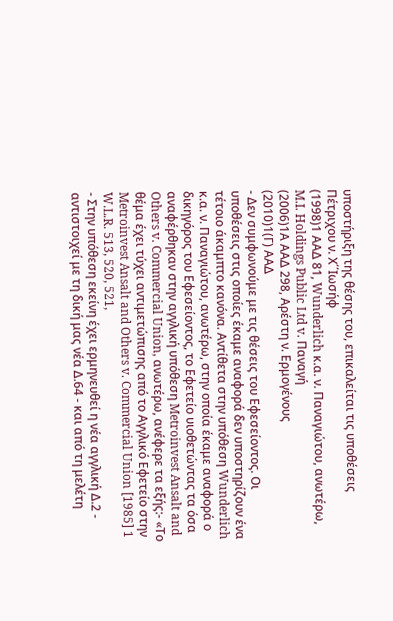υποστήριξη της θέσης του, επικαλείται τις υποθέσεις Πέτριχου ν. Χ΄΄Ιωσήφ
(1998)1 ΑΑΔ 81, Wunderlich κ.α. ν. Παναγιώτου, ανωτέρω, M.I. Holdings Public Ltd v. Παναγή
(2006)1Α ΑΑΔ 298, Αρέστη ν. Ερμογένους
(2010)1(Γ) ΑΑΔ
- Δεν συμφωνούμε με τις θέσεις του Εφεσείοντος. Οι υποθέσεις στις οποίες έκαμε αναφορά δεν υποστηρίζουν ένα τέτοιο άκαμπτο κανόνα. Αντίθετα στην υπόθεση Wunderlich κ.α. ν. Παναγιώτου, ανωτέρω, στην οποία έκαμε αναφορά ο δικηγόρος του Εφεσείοντος, το Εφετείο υιοθετώντας τα όσα αναφέρθηκαν στην αγγλική υπόθεση Metroinvest Ansalt and Others v. Commercial Union, ανωτέρω, ανέφερε τα εξής:- «Το θέμα έχει τύχει αντιμετώπισης από το Αγγλικό Εφετείο στην Metroinvest Ansalt and Others v. Commercial Union [1985] 1 W.L.R. 513, 520, 521,
- Στην υπόθεση εκείνη έχει ερμηνευθεί η νέα αγγλική Δ.2 - αντιστοιχεί με τη δική μας νέα Δ.64 - και από τη μελέτη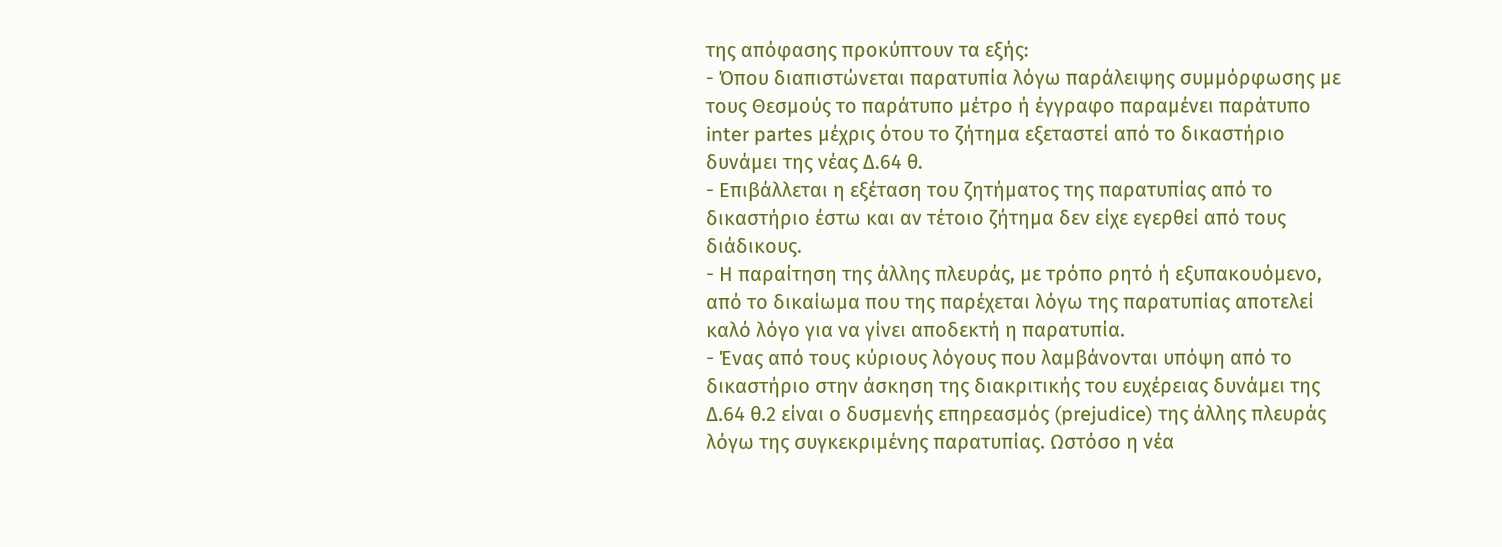της απόφασης προκύπτουν τα εξής:
- Όπου διαπιστώνεται παρατυπία λόγω παράλειψης συμμόρφωσης με τους Θεσμούς το παράτυπο μέτρο ή έγγραφο παραμένει παράτυπο inter partes μέχρις ότου το ζήτημα εξεταστεί από το δικαστήριο δυνάμει της νέας Δ.64 θ.
- Επιβάλλεται η εξέταση του ζητήματος της παρατυπίας από το δικαστήριο έστω και αν τέτοιο ζήτημα δεν είχε εγερθεί από τους διάδικους.
- Η παραίτηση της άλλης πλευράς, με τρόπο ρητό ή εξυπακουόμενο, από το δικαίωμα που της παρέχεται λόγω της παρατυπίας αποτελεί καλό λόγο για να γίνει αποδεκτή η παρατυπία.
- Ένας από τους κύριους λόγους που λαμβάνονται υπόψη από το δικαστήριο στην άσκηση της διακριτικής του ευχέρειας δυνάμει της Δ.64 θ.2 είναι ο δυσμενής επηρεασμός (prejudice) της άλλης πλευράς λόγω της συγκεκριμένης παρατυπίας. Ωστόσο η νέα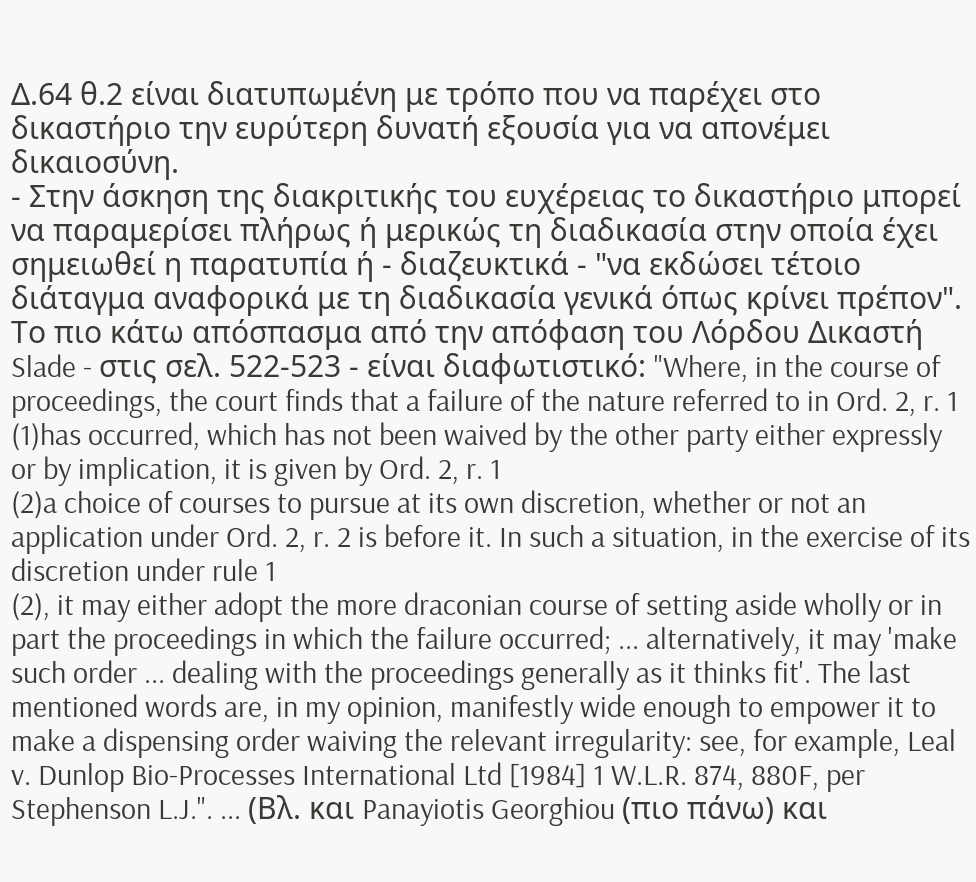Δ.64 θ.2 είναι διατυπωμένη με τρόπο που να παρέχει στο δικαστήριο την ευρύτερη δυνατή εξουσία για να απονέμει δικαιοσύνη.
- Στην άσκηση της διακριτικής του ευχέρειας το δικαστήριο μπορεί να παραμερίσει πλήρως ή μερικώς τη διαδικασία στην οποία έχει σημειωθεί η παρατυπία ή - διαζευκτικά - "να εκδώσει τέτοιο διάταγμα αναφορικά με τη διαδικασία γενικά όπως κρίνει πρέπον". Το πιο κάτω απόσπασμα από την απόφαση του Λόρδου Δικαστή Slade - στις σελ. 522-523 - είναι διαφωτιστικό: "Where, in the course of proceedings, the court finds that a failure of the nature referred to in Ord. 2, r. 1
(1)has occurred, which has not been waived by the other party either expressly or by implication, it is given by Ord. 2, r. 1
(2)a choice of courses to pursue at its own discretion, whether or not an application under Ord. 2, r. 2 is before it. In such a situation, in the exercise of its discretion under rule 1
(2), it may either adopt the more draconian course of setting aside wholly or in part the proceedings in which the failure occurred; ... alternatively, it may 'make such order ... dealing with the proceedings generally as it thinks fit'. The last mentioned words are, in my opinion, manifestly wide enough to empower it to make a dispensing order waiving the relevant irregularity: see, for example, Leal v. Dunlop Bio-Processes International Ltd [1984] 1 W.L.R. 874, 880F, per Stephenson L.J.". ... (Βλ. και Panayiotis Georghiou (πιο πάνω) και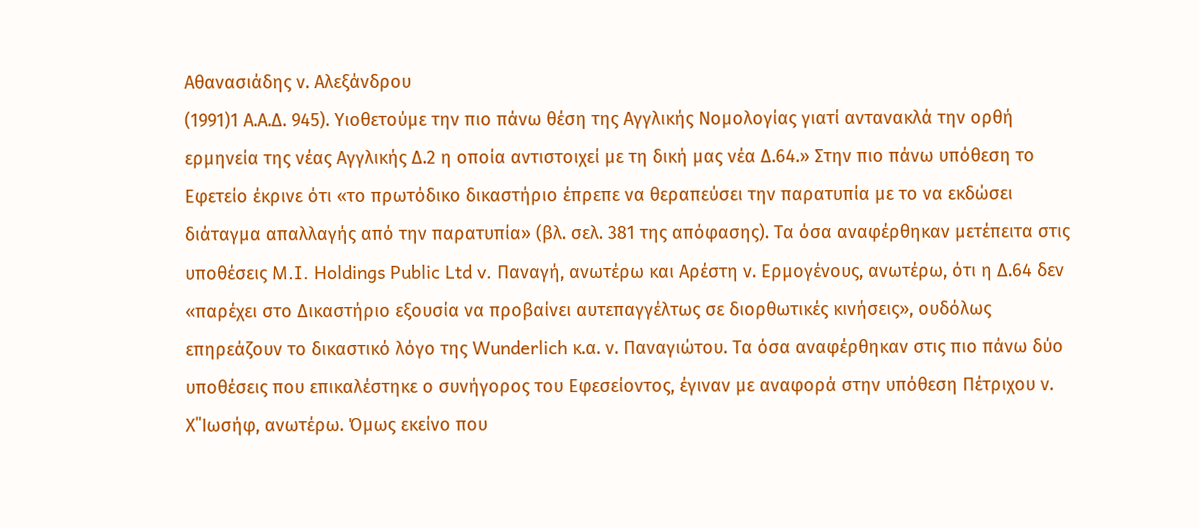Αθανασιάδης ν. Αλεξάνδρου
(1991)1 Α.Α.Δ. 945). Υιοθετούμε την πιο πάνω θέση της Αγγλικής Νομολογίας γιατί αντανακλά την ορθή ερμηνεία της νέας Αγγλικής Δ.2 η οποία αντιστοιχεί με τη δική μας νέα Δ.64.» Στην πιο πάνω υπόθεση το Εφετείο έκρινε ότι «το πρωτόδικο δικαστήριο έπρεπε να θεραπεύσει την παρατυπία με το να εκδώσει διάταγμα απαλλαγής από την παρατυπία» (βλ. σελ. 381 της απόφασης). Τα όσα αναφέρθηκαν μετέπειτα στις υποθέσεις M.I. Holdings Public Ltd v. Παναγή, ανωτέρω και Αρέστη ν. Ερμογένους, ανωτέρω, ότι η Δ.64 δεν «παρέχει στο Δικαστήριο εξουσία να προβαίνει αυτεπαγγέλτως σε διορθωτικές κινήσεις», ουδόλως επηρεάζουν το δικαστικό λόγο της Wunderlich κ.α. ν. Παναγιώτου. Τα όσα αναφέρθηκαν στις πιο πάνω δύο υποθέσεις που επικαλέστηκε ο συνήγορος του Εφεσείοντος, έγιναν με αναφορά στην υπόθεση Πέτριχου ν. Χ΄΄Ιωσήφ, ανωτέρω. Όμως εκείνο που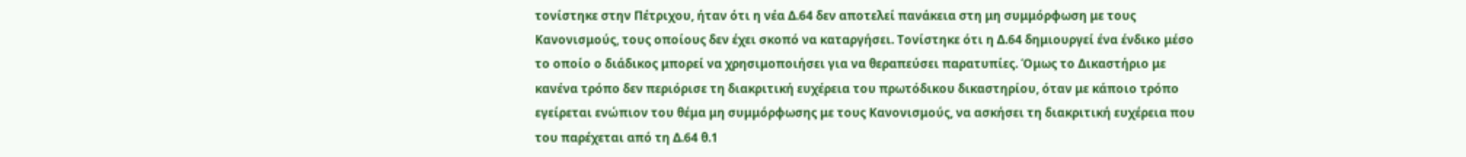τονίστηκε στην Πέτριχου, ήταν ότι η νέα Δ.64 δεν αποτελεί πανάκεια στη μη συμμόρφωση με τους Κανονισμούς, τους οποίους δεν έχει σκοπό να καταργήσει. Τονίστηκε ότι η Δ.64 δημιουργεί ένα ένδικο μέσο το οποίο ο διάδικος μπορεί να χρησιμοποιήσει για να θεραπεύσει παρατυπίες. Όμως το Δικαστήριο με κανένα τρόπο δεν περιόρισε τη διακριτική ευχέρεια του πρωτόδικου δικαστηρίου, όταν με κάποιο τρόπο εγείρεται ενώπιον του θέμα μη συμμόρφωσης με τους Κανονισμούς, να ασκήσει τη διακριτική ευχέρεια που του παρέχεται από τη Δ.64 θ.1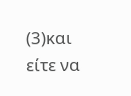(3)και είτε να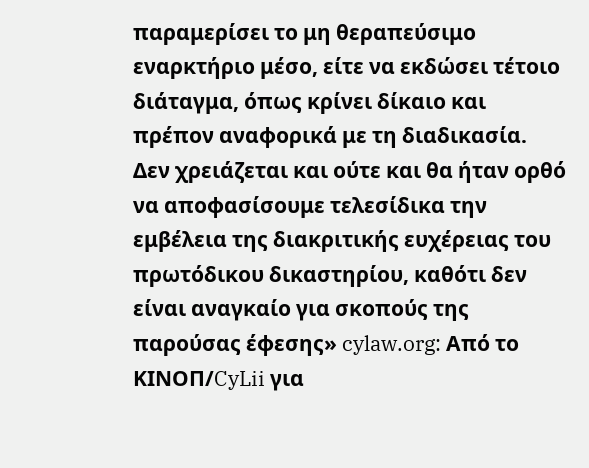παραμερίσει το μη θεραπεύσιμο εναρκτήριο μέσο, είτε να εκδώσει τέτοιο διάταγμα, όπως κρίνει δίκαιο και πρέπον αναφορικά με τη διαδικασία. Δεν χρειάζεται και ούτε και θα ήταν ορθό να αποφασίσουμε τελεσίδικα την εμβέλεια της διακριτικής ευχέρειας του πρωτόδικου δικαστηρίου, καθότι δεν είναι αναγκαίο για σκοπούς της παρούσας έφεσης» cylaw.org: Από το ΚΙΝOΠ/CyLii για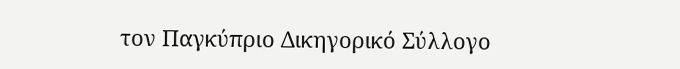τον Παγκύπριο Δικηγορικό Σύλλογο